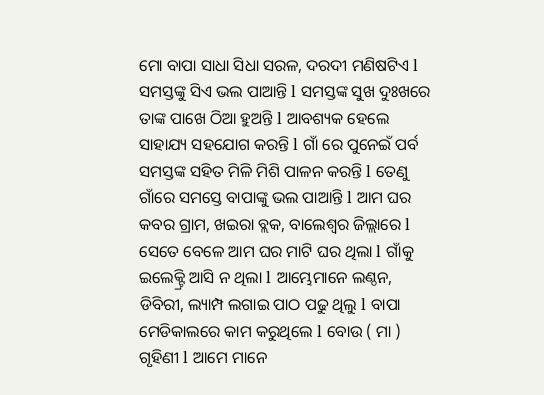ମୋ ବାପା ସାଧା ସିଧା ସରଳ, ଦରଦୀ ମଣିଷଟିଏ l ସମସ୍ତଙ୍କୁ ସିଏ ଭଲ ପାଆନ୍ତି l ସମସ୍ତଙ୍କ ସୁଖ ଦୁଃଖରେ ତାଙ୍କ ପାଖେ ଠିଆ ହୁଅନ୍ତି l ଆବଶ୍ୟକ ହେଲେ ସାହାଯ୍ୟ ସହଯୋଗ କରନ୍ତି l ଗାଁ ରେ ପୁନେଇଁ ପର୍ବ ସମସ୍ତଙ୍କ ସହିତ ମିଳି ମିଶି ପାଳନ କରନ୍ତି l ତେଣୁ ଗାଁରେ ସମସ୍ତେ ବାପାଙ୍କୁ ଭଲ ପାଆନ୍ତି l ଆମ ଘର କବର ଗ୍ରାମ, ଖଇରା ବ୍ଲକ, ବାଲେଶ୍ବର ଜିଲ୍ଲାରେ l ସେତେ ବେଳେ ଆମ ଘର ମାଟି ଘର ଥିଲା l ଗାଁକୁ ଇଲେକ୍ଟ୍ରି ଆସି ନ ଥିଲା l ଆମ୍ଭେମାନେ ଲଣ୍ଠନ, ଡିବିରୀ, ଲ୍ୟାମ୍ପ ଲଗାଇ ପାଠ ପଢୁ ଥିଲୁ l ବାପା ମେଡିକାଲରେ କାମ କରୁଥିଲେ l ବୋଉ ( ମା ) ଗୃହିଣୀ l ଆମେ ମାନେ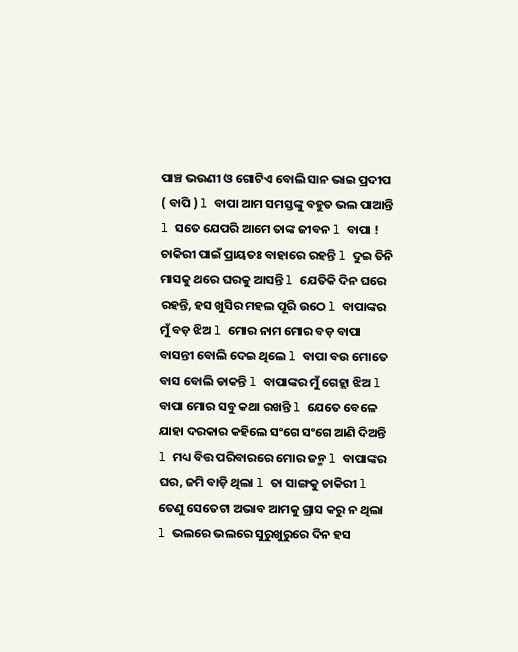ପାଞ୍ଚ ଭଉଣୀ ଓ ଗୋଟିଏ ବୋଲି ସାନ ଭାଇ ପ୍ରଦୀପ ( ବାପି ) l ବାପା ଆମ ସମସ୍ତଙ୍କୁ ବହୁତ ଭଲ ପାଆନ୍ତି l ସତେ ଯେପରି ଆମେ ତାଙ୍କ ଜୀବନ l ବାପା ! ଚାକିରୀ ପାଇଁ ପ୍ରାୟତଃ ବାହାରେ ରହନ୍ତି l ଦୁଇ ତିନି ମାସକୁ ଥରେ ଘରକୁ ଆସନ୍ତି l ଯେତିକି ଦିନ ଘରେ ରହନ୍ତି, ହସ ଖୁସିର ମହଲ ପୂରି ଉଠେ l ବାପାଙ୍କର ମୁଁ ବଡ଼ ଝିଅ l ମୋର ନାମ ମୋର ବଡ଼ ବାପା ବାସନ୍ତୀ ବୋଲି ଦେଇ ଥିଲେ l ବାପା ବଉ ମୋତେ ବାସ ବୋଲି ଡାକନ୍ତି l ବାପାଙ୍କର ମୁଁ ଗେହ୍ଲା ଝିଅ l ବାପା ମୋର ସବୁ କଥା ରଖନ୍ତି l ଯେତେ ବେଳେ ଯାହା ଦରକାର କହିଲେ ସଂଗେ ସଂଗେ ଆଣି ଦିଅନ୍ତି l ମଧ୍ୟ ବିତ୍ତ ପରିବାରରେ ମୋର ଜନ୍ମ l ବାପାଙ୍କର ଘର, ଜମି ବାଡ଼ି ଥିଲା l ତା ସାଙ୍ଗକୁ ଚାକିରୀ l ତେଣୁ ସେତେଟା ଅଭାବ ଆମକୁ ଗ୍ରାସ କରୁ ନ ଥିଲା l ଭଲରେ ଭଲରେ ସୁରୁଖୁରୁରେ ଦିନ ହସ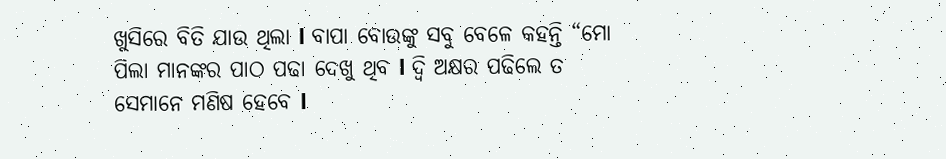ଖୁସିରେ ବିତି ଯାଉ ଥିଲା l ବାପା ବୋଉଙ୍କୁ ସବୁ ବେଳେ କହନ୍ତି “ମୋ ପିଲା ମାନଙ୍କର ପାଠ ପଢା ଦେଖୁ ଥିବ l ଦ୍ବି ଅକ୍ଷର ପଢିଲେ ତ ସେମାନେ ମଣିଷ ହେବେ l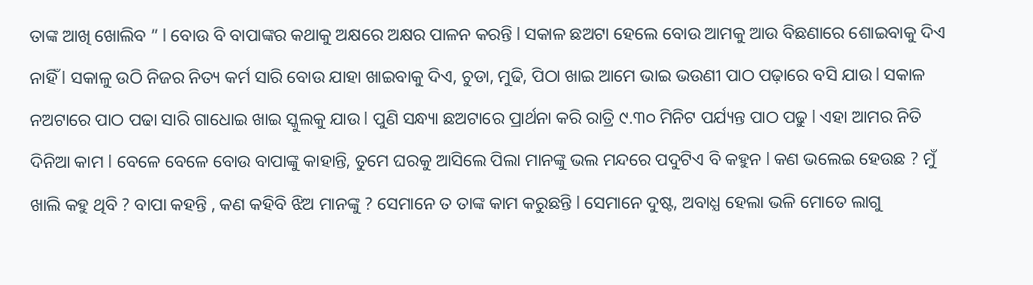ତାଙ୍କ ଆଖି ଖୋଲିବ ” l ବୋଉ ବି ବାପାଙ୍କର କଥାକୁ ଅକ୍ଷରେ ଅକ୍ଷର ପାଳନ କରନ୍ତି l ସକାଳ ଛଅଟା ହେଲେ ବୋଉ ଆମକୁ ଆଉ ବିଛଣାରେ ଶୋଇବାକୁ ଦିଏ ନାହିଁ l ସକାଳୁ ଉଠି ନିଜର ନିତ୍ୟ କର୍ମ ସାରି ବୋଉ ଯାହା ଖାଇବାକୁ ଦିଏ, ଚୁଡା, ମୁଢି, ପିଠା ଖାଇ ଆମେ ଭାଇ ଭଉଣୀ ପାଠ ପଢ଼ାରେ ବସି ଯାଉ l ସକାଳ ନଅଟାରେ ପାଠ ପଢା ସାରି ଗାଧୋଇ ଖାଇ ସ୍କୁଲକୁ ଯାଉ l ପୁଣି ସନ୍ଧ୍ୟା ଛଅଟାରେ ପ୍ରାର୍ଥନା କରି ରାତ୍ରି ୯.୩୦ ମିନିଟ ପର୍ଯ୍ୟନ୍ତ ପାଠ ପଢୁ l ଏହା ଆମର ନିତି ଦିନିଆ କାମ l ବେଳେ ବେଳେ ବୋଉ ବାପାଙ୍କୁ କାହାନ୍ତି, ତୁମେ ଘରକୁ ଆସିଲେ ପିଲା ମାନଙ୍କୁ ଭଲ ମନ୍ଦରେ ପଦୁଟିଏ ବି କହୁନ l କଣ ଭଲେଇ ହେଉଛ ? ମୁଁ ଖାଲି କହୁ ଥିବି ? ବାପା କହନ୍ତି , କଣ କହିବି ଝିଅ ମାନଙ୍କୁ ? ସେମାନେ ତ ତାଙ୍କ କାମ କରୁଛନ୍ତି l ସେମାନେ ଦୁଷ୍ଟ, ଅବାଧ୍ଯ ହେଲା ଭଳି ମୋତେ ଲାଗୁ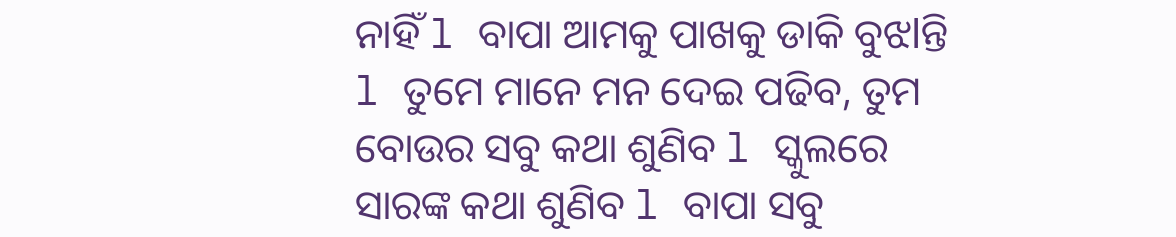ନାହିଁ l ବାପା ଆମକୁ ପାଖକୁ ଡାକି ବୁଝlନ୍ତି l ତୁମେ ମାନେ ମନ ଦେଇ ପଢିବ, ତୁମ ବୋଉର ସବୁ କଥା ଶୁଣିବ l ସ୍କୁଲରେ ସାରଙ୍କ କଥା ଶୁଣିବ l ବାପା ସବୁ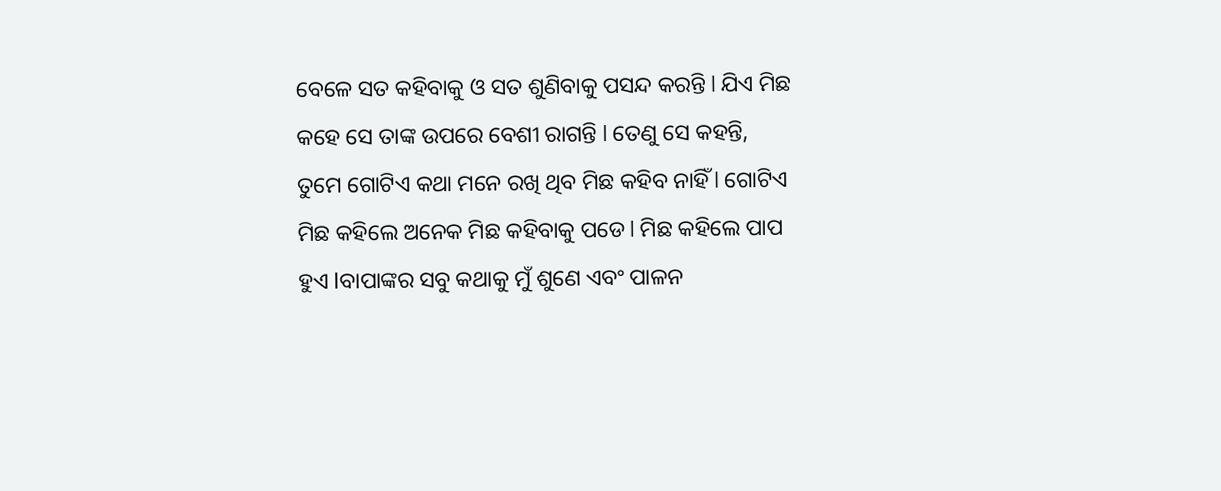ବେଳେ ସତ କହିବାକୁ ଓ ସତ ଶୁଣିବାକୁ ପସନ୍ଦ କରନ୍ତି l ଯିଏ ମିଛ କହେ ସେ ତାଙ୍କ ଉପରେ ବେଶୀ ରାଗନ୍ତି l ତେଣୁ ସେ କହନ୍ତି, ତୁମେ ଗୋଟିଏ କଥା ମନେ ରଖି ଥିବ ମିଛ କହିବ ନାହିଁ l ଗୋଟିଏ ମିଛ କହିଲେ ଅନେକ ମିଛ କହିବାକୁ ପଡେ l ମିଛ କହିଲେ ପାପ ହୁଏ lବାପାଙ୍କର ସବୁ କଥାକୁ ମୁଁ ଶୁଣେ ଏବଂ ପାଳନ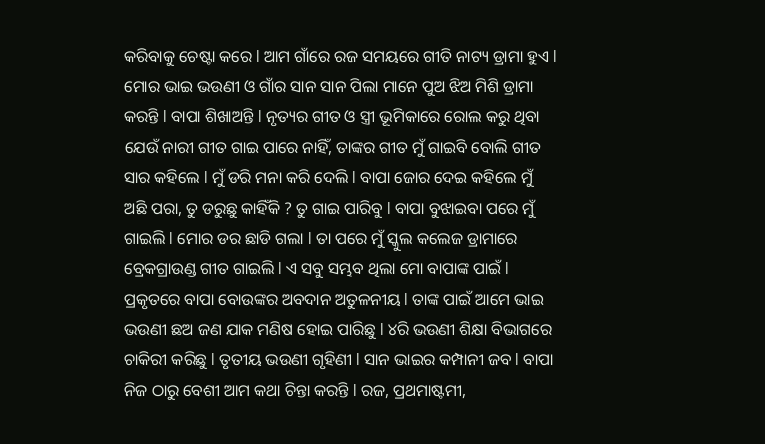କରିବାକୁ ଚେଷ୍ଟା କରେ l ଆମ ଗାଁରେ ରଜ ସମୟରେ ଗୀତି ନାଟ୍ୟ ଡ୍ରାମା ହୁଏ l ମୋର ଭାଇ ଭଉଣୀ ଓ ଗାଁର ସାନ ସାନ ପିଲା ମାନେ ପୁଅ ଝିଅ ମିଶି ଡ୍ରାମା କରନ୍ତି l ବାପା ଶିଖାଅନ୍ତି l ନୃତ୍ୟର ଗୀତ ଓ ସ୍ତ୍ରୀ ଭୂମିକାରେ ରୋଲ କରୁ ଥିବା ଯେଉଁ ନାରୀ ଗୀତ ଗାଇ ପାରେ ନାହିଁ, ତାଙ୍କର ଗୀତ ମୁଁ ଗାଇବି ବୋଲି ଗୀତ ସାର କହିଲେ l ମୁଁ ଡରି ମନା କରି ଦେଲି l ବାପା ଜୋର ଦେଇ କହିଲେ ମୁଁ ଅଛି ପରା, ତୁ ଡରୁଛୁ କାହିଁକି ? ତୁ ଗାଇ ପାରିବୁ l ବାପା ବୁଝାଇବା ପରେ ମୁଁ ଗାଇଲି l ମୋର ଡର ଛାଡି ଗଲା l ତା ପରେ ମୁଁ ସ୍କୁଲ କଲେଜ ଡ୍ରାମାରେ ବ୍ରେକଗ୍ରାଉଣ୍ଡ ଗୀତ ଗାଇଲି l ଏ ସବୁ ସମ୍ଭବ ଥିଲା ମୋ ବାପାଙ୍କ ପାଇଁ l ପ୍ରକୃତରେ ବାପା ବୋଉଙ୍କର ଅବଦାନ ଅତୁଳନୀୟ l ତାଙ୍କ ପାଇଁ ଆମେ ଭାଇ ଭଉଣୀ ଛଅ ଜଣ ଯାକ ମଣିଷ ହୋଇ ପାରିଛୁ l ୪ରି ଭଉଣୀ ଶିକ୍ଷା ବିଭାଗରେ ଚାକିରୀ କରିଛୁ l ତୃତୀୟ ଭଉଣୀ ଗୃହିଣୀ l ସାନ ଭାଇର କମ୍ପାନୀ ଜବ l ବାପା ନିଜ ଠାରୁ ବେଶୀ ଆମ କଥା ଚିନ୍ତା କରନ୍ତି l ରଜ, ପ୍ରଥମାଷ୍ଟମୀ,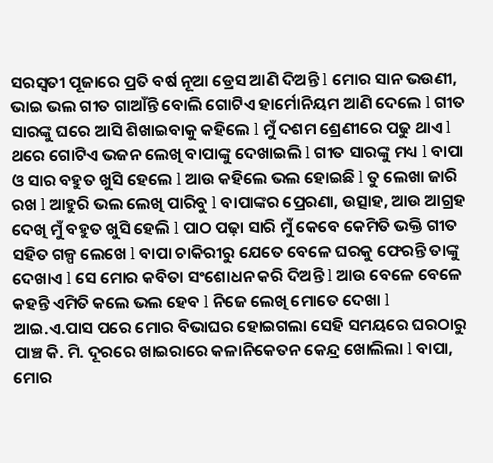ସରସ୍ବତୀ ପୂଜାରେ ପ୍ରତି ବର୍ଷ ନୂଆ ଡ୍ରେସ ଆଣି ଦିଅନ୍ତି l ମୋର ସାନ ଭଉଣୀ, ଭାଇ ଭଲ ଗୀତ ଗାଆଁନ୍ତି ବୋଲି ଗୋଟିଏ ହାର୍ମୋନିୟମ ଆଣି ଦେଲେ l ଗୀତ ସାରଙ୍କୁ ଘରେ ଆସି ଶିଖାଇବାକୁ କହିଲେ l ମୁଁ ଦଶମ ଶ୍ରେଣୀରେ ପଢୁ ଥାଏ l ଥରେ ଗୋଟିଏ ଭଜନ ଲେଖି ବାପାଙ୍କୁ ଦେଖାଇଲି l ଗୀତ ସାରଙ୍କୁ ମଧ୍ୟ l ବାପା ଓ ସାର ବହୁତ ଖୁସି ହେଲେ l ଆଉ କହିଲେ ଭଲ ହୋଇଛି l ତୁ ଲେଖା ଜାରି ରଖ l ଆହୁରି ଭଲ ଲେଖି ପାରିବୁ l ବାପାଙ୍କର ପ୍ରେରଣା, ଉତ୍ସାହ, ଆଉ ଆଗ୍ରହ ଦେଖି ମୁଁ ବହୁତ ଖୁସି ହେଲି l ପାଠ ପଢ଼ା ସାରି ମୁଁ କେବେ କେମିତି ଭକ୍ତି ଗୀତ ସହିତ ଗଳ୍ପ ଲେଖେ l ବାପା ଚାକିରୀରୁ ଯେତେ ବେଳେ ଘରକୁ ଫେରନ୍ତି ତାଙ୍କୁ ଦେଖାଏ l ସେ ମୋର କବିତା ସଂଶୋଧନ କରି ଦିଅନ୍ତି l ଆଉ ବେଳେ ବେଳେ କହନ୍ତି ଏମିତି କଲେ ଭଲ ହେବ l ନିଜେ ଲେଖି ମୋତେ ଦେଖା l ଆଇ.ଏ.ପାସ ପରେ ମୋର ବିଭାଘର ହୋଇଗଲା ସେହି ସମୟରେ ଘରଠାରୁ ପାଞ୍ଚ କି. ମି. ଦୂରରେ ଖାଇରାରେ କଳାନିକେତନ କେନ୍ଦ୍ର ଖୋଲିଲା l ବାପା, ମୋର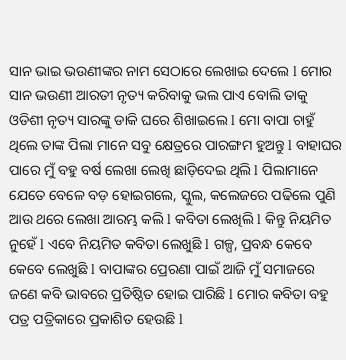ସାନ ଭାଇ ଭଉଣୀଙ୍କର ନାମ ସେଠାରେ ଲେଖାଇ ଦେଲେ l ମୋର ସାନ ଭଉଣୀ ଆରତୀ ନୃତ୍ୟ କରିବାକୁ ଭଲ ପାଏ ବୋଲି ତାକୁ ଓଡିଶୀ ନୃତ୍ୟ ସାରଙ୍କୁ ଡାକି ଘରେ ଶିଖାଇଲେ l ମୋ ବାପା ଚାହୁଁ ଥିଲେ ତାଙ୍କ ପିଲା ମାନେ ସବୁ କ୍ଷେତ୍ରରେ ପାରଙ୍ଗମ ହୁଅନ୍ତୁ l ବାହାଘର ପାରେ ମୁଁ ବହୁ ବର୍ଷ ଲେଖା ଲେଖି ଛାଡ଼ିଦେଇ ଥିଲି l ପିଲାମାନେ ଯେତେ ବେଳେ ବଡ଼ ହୋଇଗଲେ, ସ୍କୁଲ, କଲେଜରେ ପଢିଲେ ପୁଣି ଆଉ ଥରେ ଲେଖା ଆରମ୍ଭ କଲି l କବିତା ଲେଖିଲି l କିନ୍ତୁ ନିୟମିତ ନୁହେଁ l ଏବେ ନିୟମିତ କବିତା ଲେଖୁଛି l ଗଳ୍ପ, ପ୍ରବନ୍ଧ କେବେ କେବେ ଲେଖୁଛି l ବାପାଙ୍କର ପ୍ରେରଣା ପାଇଁ ଆଜି ମୁଁ ସମାଜରେ ଜଣେ କବି ଭାବରେ ପ୍ରତିଷ୍ଠିତ ହୋଇ ପାରିଛି l ମୋର କବିତା ବହୁ ପତ୍ର ପତ୍ରିକାରେ ପ୍ରକାଶିତ ହେଉଛି l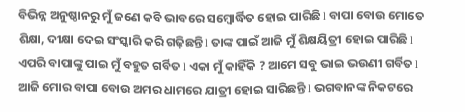ବିଭିନ୍ନ ଅନୁଷ୍ଠାନରୁ ମୁଁ ଜଣେ କବି ଭାବରେ ସମ୍ବୋର୍ଦ୍ଧିତ ହୋଇ ପାରିଛି l ବାପା ବୋଉ ମୋତେ ଶିକ୍ଷା, ଦୀକ୍ଷା ଦେଇ ସଂସ୍କାରି କରି ଗଢ଼ିଛନ୍ତି l ତାଙ୍କ ପାଇଁ ଆଜି ମୁଁ ଶିକ୍ଷୟିତ୍ରୀ ହୋଇ ପାରିଛି l ଏପରି ବାପାଙ୍କୁ ପାଇ ମୁଁ ବହୁତ ଗର୍ବିତ l ଏକା ମୁଁ କାହିଁକି ? ଆମେ ସବୁ ଭାଇ ଭଉଣୀ ଗର୍ବିତ l ଆଜି ମୋର ବାପା ବୋଉ ଅମର ଧାମରେ ଯାତ୍ରୀ ହୋଇ ସାରିଛନ୍ତି l ଭଗବାନଙ୍କ ନିକଟରେ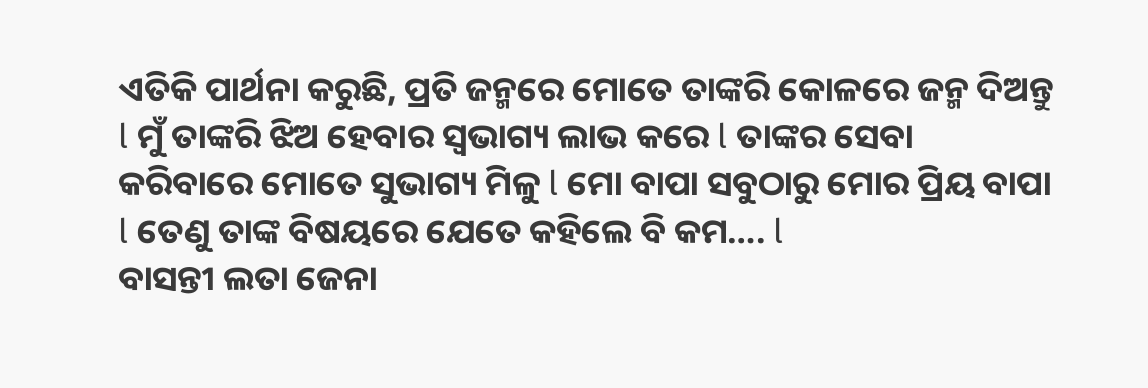ଏତିକି ପାର୍ଥନା କରୁଛି, ପ୍ରତି ଜନ୍ମରେ ମୋତେ ତାଙ୍କରି କୋଳରେ ଜନ୍ମ ଦିଅନ୍ତୁ l ମୁଁ ତାଙ୍କରି ଝିଅ ହେବାର ସ୍ୱଭାଗ୍ୟ ଲାଭ କରେ l ତାଙ୍କର ସେବା କରିବାରେ ମୋତେ ସୁଭାଗ୍ୟ ମିଳୁ l ମୋ ବାପା ସବୁଠାରୁ ମୋର ପ୍ରିୟ ବାପା l ତେଣୁ ତାଙ୍କ ବିଷୟରେ ଯେତେ କହିଲେ ବି କମ…. l
ବାସନ୍ତୀ ଲତା ଜେନା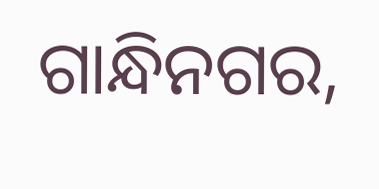ଗାନ୍ଧିନଗର,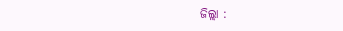ଜିଲ୍ଲା :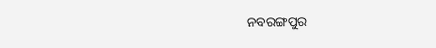ନବରଙ୍ଗପୁର